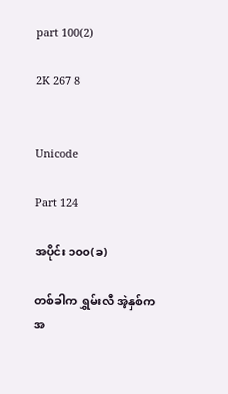part 100(2)

2K 267 8


Unicode

Part 124

အပိုင်း ၁၀၀(ခ)

တစ်ခါက ရွှမ်းလီ အဲ့နှစ်က အ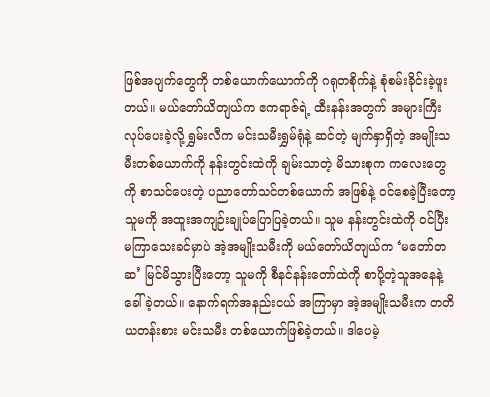ဖြစ်အပျက်တွေကို တစ်ယောက်ယောက်ကို ဂရုတစိုက်နဲ့ စုံစမ်းခိုင်းခဲ့ဖူးတယ်။ မယ်တော်ယိတျယ်က ဧကရာဇ်ရဲ့ ထီးနန်းအတွက် အများကြီးလုပ်ပေးခဲ့လို့ ရွှမ်းလီက မင်းသမီးရွှမ်ရုံနဲ့ ဆင်တဲ့ မျက်နှာရှိတဲ့ အမျိုးသမီးတစ်ယောက်ကို နန်းတွင်းထဲကို ချမ်းသာတဲ့ မိသားစုက ကလေးတွေကို စာသင်ပေးတဲ့ ပညာတော်သင်တစ်ယောက် အဖြစ်နဲ့ ဝင်စေခဲ့ပြီးတော့ သူမကို အထူးအကျဉ်းချုပ်ပြောပြခဲ့တယ်။ သူမ နန်းတွင်းထဲကို ဝင်ပြီး မကြာသေးခင်မှာပဲ အဲ့အမျိုးသမီးကို မယ်တော်ယိတျယ်က ‘မတော်တဆ’ မြင်မိသွားပြီးတော့ သူမကို စီနင်နန်းတော်ထဲကို စာပို့တဲ့သူအနေနဲ့ ခေါ်ခဲ့တယ်။ နောက်ရက်အနည်းငယ် အကြာမှာ အဲ့အမျိုးသမီးက တတိယတန်းစား မင်းသမီး တစ်ယောက်ဖြစ်ခဲ့တယ်။ ဒါပေမဲ့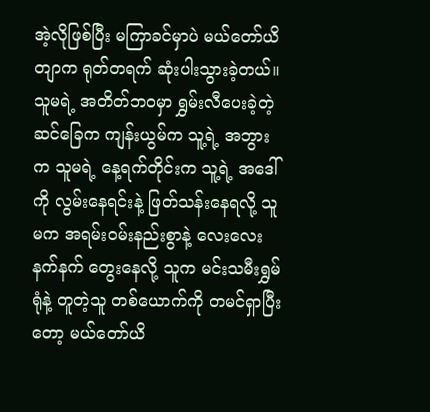အဲ့လိုဖြစ်ပြီး မကြာခင်မှာပဲ မယ်တော်ယိတျာက ရုတ်တရက် ဆုံးပါးသွားခဲ့တယ်။
သူမရဲ့ အတိတ်ဘဝမှာ ရွှမ်းလီပေးခဲ့တဲ့ ဆင်ခြေက ကျန်းယွမ်က သူ့ရဲ့ အဘွားက သူမရဲ့ နေ့ရက်တိုင်းက သူ့ရဲ့ အဒေါ်ကို လွမ်းနေရင်းနဲ့ ဖြတ်သန်းနေရလို့ သူမက အရမ်းဝမ်းနည်းစွာနဲ့ လေးလေးနက်နက် တွေးနေလို့ သူက မင်းသမီးရွှမ်ရုံနဲ့ တူတဲ့သူ တစ်ယောက်ကို တမင်ရှာပြီးတော့ မယ်တော်ယိ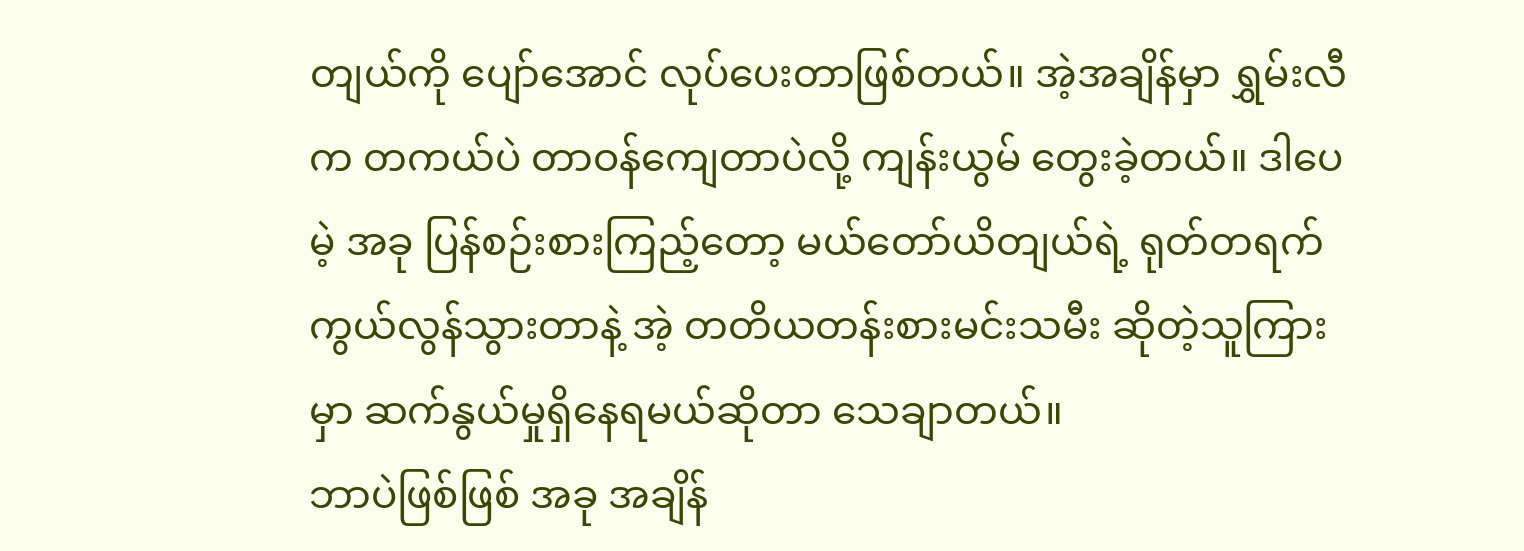တျယ်ကို ပျော်အောင် လုပ်ပေးတာဖြစ်တယ်။ အဲ့အချိန်မှာ ရွှမ်းလီက တကယ်ပဲ တာဝန်ကျေတာပဲလို့ ကျန်းယွမ် တွေးခဲ့တယ်။ ဒါပေမဲ့ အခု ပြန်စဉ်းစားကြည့်တော့ မယ်တော်ယိတျယ်ရဲ့ ရုတ်တရက် ကွယ်လွန်သွားတာနဲ့ အဲ့ တတိယတန်းစားမင်းသမီး ဆိုတဲ့သူကြားမှာ ဆက်နွယ်မှုရှိနေရမယ်ဆိုတာ သေချာတယ်။
ဘာပဲဖြစ်ဖြစ် အခု အချိန်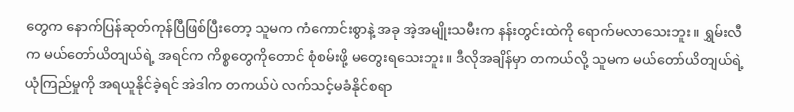တွေက နောက်ပြန်ဆုတ်ကုန်ပြီဖြစ်ပြီးတော့ သူမက ကံကောင်းစွာနဲ့ အခု အဲ့အမျိုးသမီးက နန်းတွင်းထဲကို ရောက်မလာသေးဘူး။ ရွှမ်းလီက မယ်တော်ယိတျယ်ရဲ့ အရင်က ကိစ္စတွေကိုတောင် စုံစမ်းဖို့ မတွေးရသေးဘူး။ ဒီလိုအချိန်မှာ တကယ်လို့ သူမက မယ်တော်ယိတျယ်ရဲ့ ယုံကြည်မှုကို အရယူနိုင်ခဲ့ရင် အဲဒါက တကယ်ပဲ လက်သင့်မခံနိုင်စရာ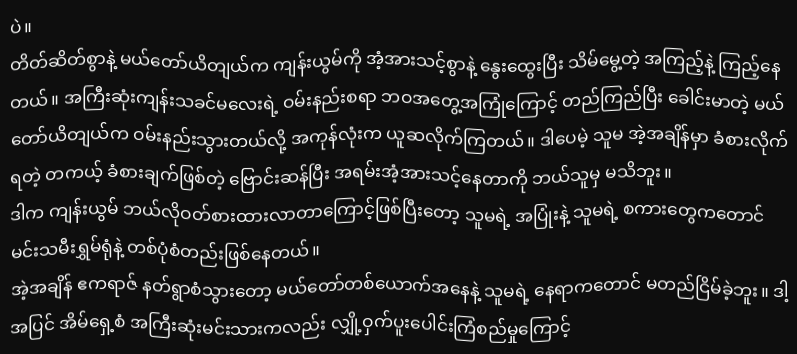ပဲ။
တိတ်ဆိတ်စွာနဲ့ မယ်တော်ယိတျယ်က ကျန်းယွမ်ကို အံ့အားသင့်စွာနဲ့ နွေးထွေးပြီး သိမ်မွေ့တဲ့ အကြည့်နဲ့ ကြည့်နေတယ်။ အကြီးဆုံးကျန်းသခင်မလေးရဲ့ ဝမ်းနည်းစရာ ဘဝအတွေ့အကြုံကြောင့် တည်ကြည်ပြီး ခေါင်းမာတဲ့ မယ်တော်ယိတျယ်က ဝမ်းနည်းသွားတယ်လို့ အကုန်လုံးက ယူဆလိုက်ကြတယ်။ ဒါပေမဲ့ သူမ အဲ့အချိန်မှာ ခံစားလိုက်ရတဲ့ တကယ့် ခံစားချက်ဖြစ်တဲ့ ဗြောင်းဆန်ပြီး အရမ်းအံ့အားသင့်နေတာကို ဘယ်သူမှ မသိဘူး။
ဒါက ကျန်းယွမ် ဘယ်လိုဝတ်စားထားလာတာကြောင့်ဖြစ်ပြီးတော့ သူမရဲ့ အပြုံးနဲ့ သူမရဲ့ စကားတွေကတောင် မင်းသမီးရွှမ်ရုံနဲ့ တစ်ပုံစံတည်းဖြစ်နေတယ်။
အဲ့အချိန် ဧကရာဇ် နတ်ရွာစံသွားတော့ မယ်တော်တစ်ယောက်အနေနဲ့ သူမရဲ့ နေရာကတောင် မတည်ငြိမ်ခဲ့ဘူး။ ဒါ့အပြင် အိမ်ရှေ့စံ အကြီးဆုံးမင်းသားကလည်း လျှို့ဝှက်ပူးပေါင်းကြံစည်မှုကြောင့်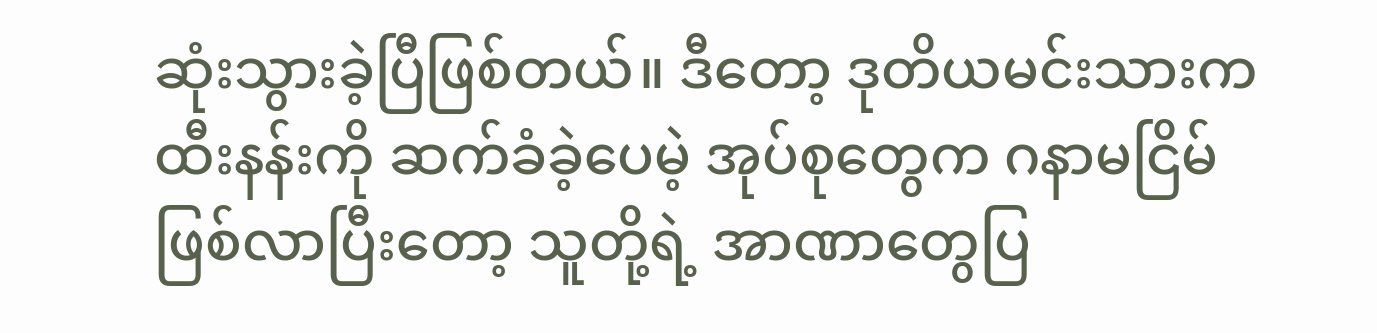ဆုံးသွားခဲ့ပြီဖြစ်တယ်။ ဒီတော့ ဒုတိယမင်းသားက ထီးနန်းကို ဆက်ခံခဲ့ပေမဲ့ အုပ်စုတွေက ဂနာမငြိမ်ဖြစ်လာပြီးတော့ သူတို့ရဲ့ အာဏာတွေပြ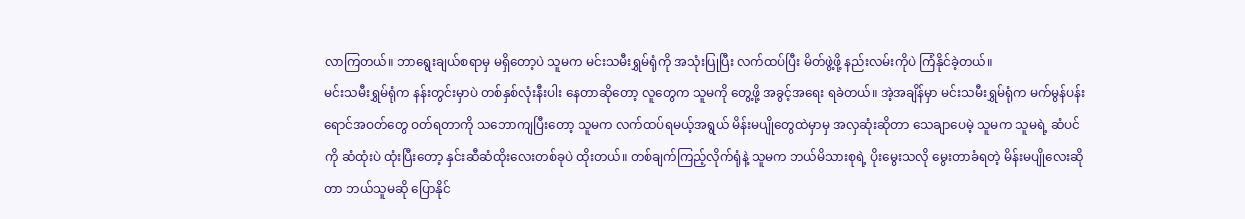လာကြတယ်။ ဘာရွေးချယ်စရာမှ မရှိတော့ပဲ သူမက မင်းသမီးရွှမ်ရုံကို အသုံးပြုပြီး လက်ထပ်ပြီး မိတ်ဖွဲ့ဖို့ နည်းလမ်းကိုပဲ ကြံနိုင်ခဲ့တယ်။
မင်းသမီးရွှမ်ရုံက နန်းတွင်းမှာပဲ တစ်နှစ်လုံးနီးပါး နေတာဆိုတော့ လူတွေက သူမကို တွေ့ဖို့ အခွင့်အရေး ရခဲတယ်။ အဲ့အချိန်မှာ မင်းသမီးရွှမ်ရုံက မက်မွန်ပန်းရောင်အဝတ်တွေ ဝတ်ရတာကို သဘောကျပြီးတော့ သူမက လက်ထပ်ရမယ့်အရွယ် မိန်းမပျိုတွေထဲမှာမှ အလှဆုံးဆိုတာ သေချာပေမဲ့ သူမက သူမရဲ့ ဆံပင်ကို ဆံထုံးပဲ ထုံးပြီးတော့ နှင်းဆီဆံထိုးလေးတစ်ခုပဲ ထိုးတယ်။ တစ်ချက်ကြည့်လိုက်ရုံနဲ့ သူမက ဘယ်မိသားစုရဲ့ ပိုးမွေးသလို မွေးတာခံရတဲ့ မိန်းမပျိုလေးဆိုတာ ဘယ်သူမဆို ပြောနိုင်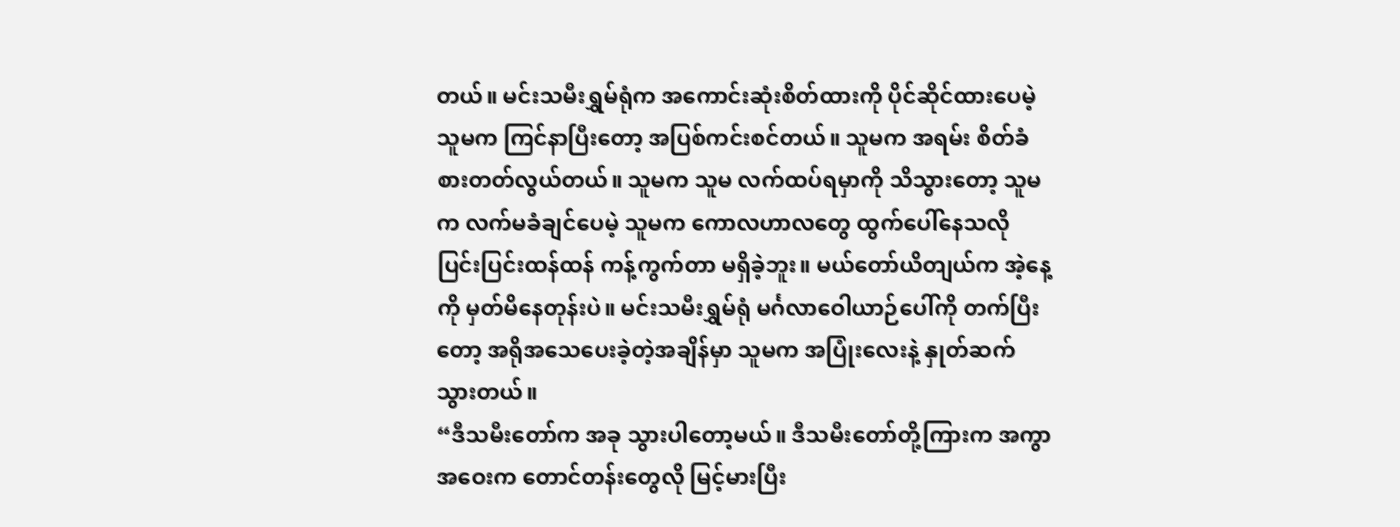တယ်။ မင်းသမီးရွှမ်ရုံက အကောင်းဆုံးစိတ်ထားကို ပိုင်ဆိုင်ထားပေမဲ့ သူမက ကြင်နာပြီးတော့ အပြစ်ကင်းစင်တယ်။ သူမက အရမ်း စိတ်ခံစားတတ်လွယ်တယ်။ သူမက သူမ လက်ထပ်ရမှာကို သိသွားတော့ သူမက လက်မခံချင်ပေမဲ့ သူမက ကောလဟာလတွေ ထွက်ပေါ်နေသလို ပြင်းပြင်းထန်ထန် ကန့်ကွက်တာ မရှိခဲ့ဘူး။ မယ်တော်ယိတျယ်က အဲ့နေ့ကို မှတ်မိနေတုန်းပဲ။ မင်းသမီးရွှမ်ရုံ မင်္ဂလာဝေါယာဉ်ပေါ်ကို တက်ပြီးတော့ အရိုအသေပေးခဲ့တဲ့အချိန်မှာ သူမက အပြုံးလေးနဲ့ နှုတ်ဆက်သွားတယ်။
“ဒီသမီးတော်က အခု သွားပါတော့မယ်။ ဒီသမီးတော်တို့ကြားက အကွာအဝေးက တောင်တန်းတွေလို မြင့်မားပြီး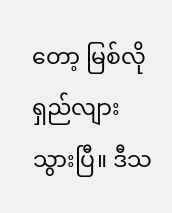တော့ မြစ်လို ရှည်လျားသွားပြီ။ ဒီသ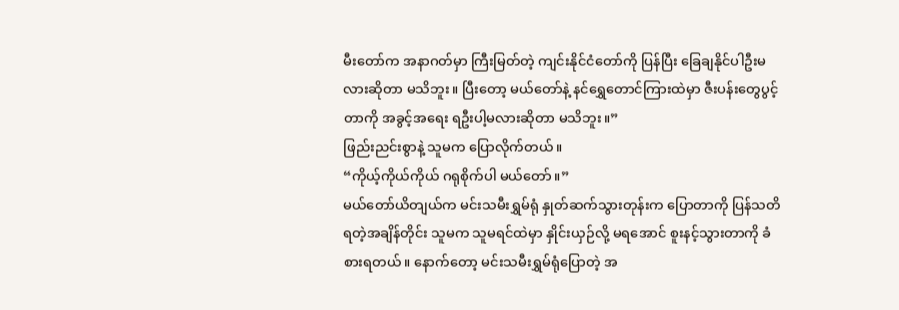မီးတော်က အနာဂတ်မှာ ကြီးမြတ်တဲ့ ကျင်းနိုင်ငံတော်ကို ပြန်ပြီး ခြေချနိုင်ပါဦးမလားဆိုတာ မသိဘူး။ ပြီးတော့ မယ်တော်နဲ့ နင်ရွှေတောင်ကြားထဲမှာ ဇီးပန်းတွေပွင့်တာကို အခွင့်အရေး ရဦးပါ့မလားဆိုတာ မသိဘူး။”
ဖြည်းညင်းစွာနဲ့ သူမက ပြောလိုက်တယ်။
“ကိုယ့်ကိုယ်ကိုယ် ဂရုစိုက်ပါ မယ်တော်။”
မယ်တော်ယိတျယ်က မင်းသမီးရွှမ်ရုံ နှုတ်ဆက်သွားတုန်းက ပြောတာကို ပြန်သတိရတဲ့အချိန်တိုင်း သူမက သူမရင်ထဲမှာ နှိုင်းယှဉ်လို့ မရအောင် စူးနင့်သွားတာကို ခံစားရတယ်။ နောက်တော့ မင်းသမီးရွှမ်ရုံပြောတဲ့ အ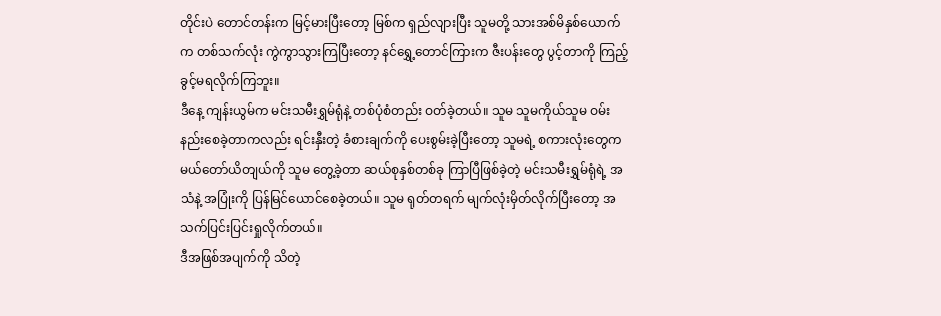တိုင်းပဲ တောင်တန်းက မြင့်မားပြီးတော့ မြစ်က ရှည်လျားပြီး သူမတို့ သားအစ်မိနှစ်ယောက်က တစ်သက်လုံး ကွဲကွာသွားကြပြီးတော့ နင်ရွှေ့တောင်ကြားက ဇီးပန်းတွေ ပွင့်တာကို ကြည့်ခွင့်မရလိုက်ကြဘူး။
ဒီနေ့ ကျန်းယွမ်က မင်းသမီးရွှမ်ရုံနဲ့ တစ်ပုံစံတည်း ဝတ်ခဲ့တယ်။ သူမ သူမကိုယ်သူမ ဝမ်းနည်းစေခဲ့တာကလည်း ရင်းနှီးတဲ့ ခံစားချက်ကို ပေးစွမ်းခဲ့ပြီးတော့ သူမရဲ့ စကားလုံးတွေက မယ်တော်ယိတျယ်ကို သူမ တွေ့ခဲ့တာ ဆယ်စုနှစ်တစ်ခု ကြာပြီဖြစ်ခဲ့တဲ့ မင်းသမီးရွှမ်ရုံရဲ့ အသံနဲ့ အပြုံးကို ပြန်မြင်ယောင်စေခဲ့တယ်။ သူမ ရုတ်တရက် မျက်လုံးမှိတ်လိုက်ပြီးတော့ အသက်ပြင်းပြင်းရှုလိုက်တယ်။
ဒီအဖြစ်အပျက်ကို သိတဲ့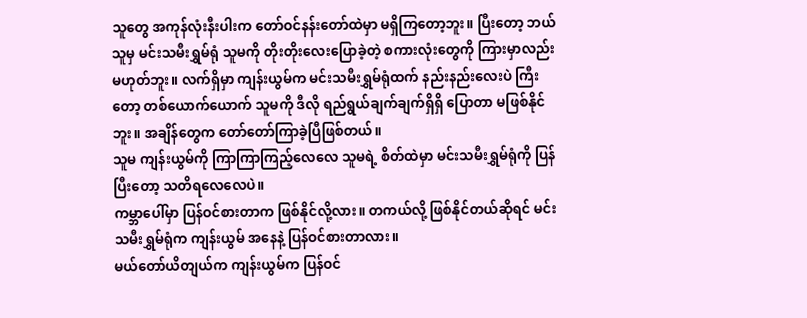သူတွေ အကုန်လုံးနီးပါးက တော်ဝင်နန်းတော်ထဲမှာ မရှိကြတော့ဘူး။ ပြီးတော့ ဘယ်သူမှ မင်းသမီးရွှမ်ရုံ သူမကို တိုးတိုးလေးပြောခဲ့တဲ့ စကားလုံးတွေကို ကြားမှာလည်း မဟုတ်ဘူး။ လက်ရှိမှာ ကျန်းယွမ်က မင်းသမီးရွှမ်ရုံထက် နည်းနည်းလေးပဲ ကြီးတော့ တစ်ယောက်ယောက် သူမကို ဒီလို ရည်ရွယ်ချက်ချက်ရှိရှိ ပြောတာ မဖြစ်နိုင်ဘူး။ အချိန်တွေက တော်တော်ကြာခဲ့ပြီဖြစ်တယ်။
သူမ ကျန်းယွမ်ကို ကြာကြာကြည့်လေလေ သူမရဲ့ စိတ်ထဲမှာ မင်းသမီးရွှမ်ရုံကို ပြန်ပြီးတော့ သတိရလေလေပဲ။
ကမ္ဘာပေါ်မှာ ပြန်ဝင်စားတာက ဖြစ်နိုင်လို့လား။ တကယ်လို့ ဖြစ်နိုင်တယ်ဆိုရင် မင်းသမီးရွှမ်ရုံက ကျန်းယွမ် အနေနဲ့ ပြန်ဝင်စားတာလား။
မယ်တော်ယိတျယ်က ကျန်းယွမ်က ပြန်ဝင်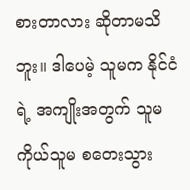စားတာလား ဆိုတာမသိဘူး။ ဒါပေမဲ့ သူမက နိုင်ငံရဲ့ အကျိုးအတွက် သူမကိုယ်သူမ စတေးသွား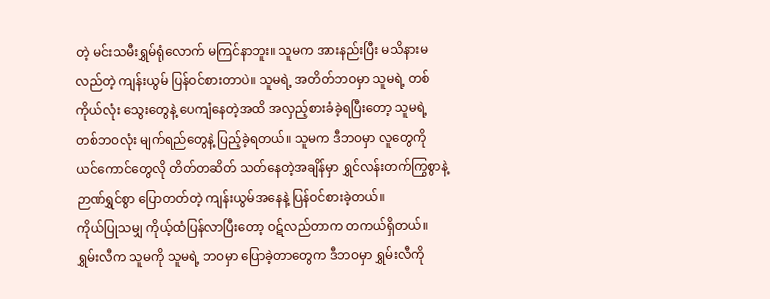တဲ့ မင်းသမီးရွှမ်ရုံလောက် မကြင်နာဘူး။ သူမက အားနည်းပြီး မသိနားမလည်တဲ့ ကျန်းယွမ် ပြန်ဝင်စားတာပဲ။ သူမရဲ့ အတိတ်ဘဝမှာ သူမရဲ့ တစ်ကိုယ်လုံး သွေးတွေနဲ့ ပေကျံနေတဲ့အထိ အလှည့်စားခံခဲ့ရပြီးတော့ သူမရဲ့ တစ်ဘဝလုံး မျက်ရည်တွေနဲ့ ပြည့်ခဲ့ရတယ်။ သူမက ဒီဘဝမှာ လူတွေကို ယင်ကောင်တွေလို တိတ်တဆိတ် သတ်နေတဲ့အချိန်မှာ ရွှင်လန်းတက်ကြွစွာနဲ့ ဉာဏ်ရွှင်စွာ ပြောတတ်တဲ့ ကျန်းယွမ်အနေနဲ့ ပြန်ဝင်စားခဲ့တယ်။
ကိုယ်ပြုသမျှ ကိုယ့်ထံပြန်လာပြီးတော့ ဝဋ်လည်တာက တကယ်ရှိတယ်။ ရွှမ်းလီက သူမကို သူမရဲ့ ဘဝမှာ ပြောခဲ့တာတွေက ဒီဘဝမှာ ရွှမ်းလီကို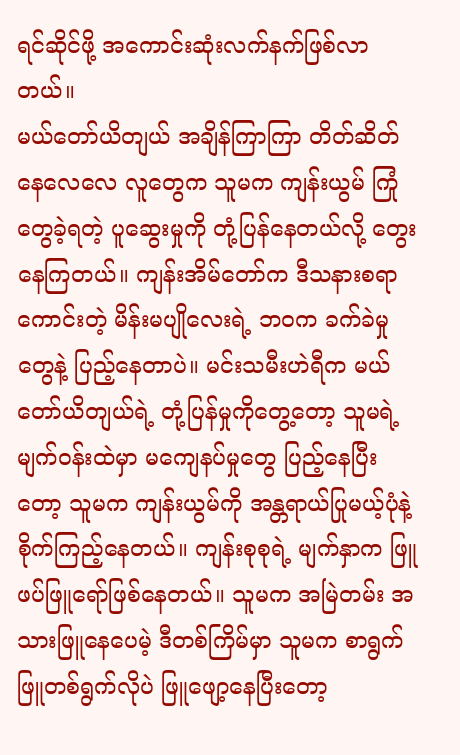ရင်ဆိုင်ဖို့ အကောင်းဆုံးလက်နက်ဖြစ်လာတယ်။
မယ်တော်ယိတျယ် အချိန်ကြာကြာ တိတ်ဆိတ်နေလေလေ လူတွေက သူမက ကျန်းယွမ် ကြုံတွေခဲ့ရတဲ့ ပူဆွေးမှုကို တုံ့ပြန်နေတယ်လို့ တွေးနေကြတယ်။ ကျန်းအိမ်တော်က ဒီသနားစရာကောင်းတဲ့ မိန်းမပျိုလေးရဲ့ ဘဝက ခက်ခဲမှုတွေနဲ့ ပြည့်နေတာပဲ။ မင်းသမီးဟဲရီက မယ်တော်ယိတျယ်ရဲ့ တုံ့ပြန်မှုကိုတွေ့တော့ သူမရဲ့ မျက်ဝန်းထဲမှာ မကျေနပ်မှုတွေ ပြည့်နေပြီးတော့ သူမက ကျန်းယွမ်ကို အန္တရာယ်ပြုမယ့်ပုံနဲ့ စိုက်ကြည့်နေတယ်။ ကျန်းစုစုရဲ့ မျက်နှာက ဖြူဖပ်ဖြူရော်ဖြစ်နေတယ်။ သူမက အမြဲတမ်း အသားဖြူနေပေမဲ့ ဒီတစ်ကြိမ်မှာ သူမက စာရွက်ဖြူတစ်ရွက်လိုပဲ ဖြူဖျော့နေပြီးတော့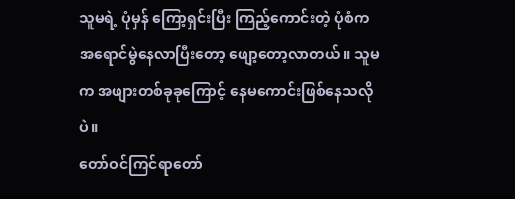သူမရဲ့ ပုံမှန် ကြော့ရှင်းပြီး ကြည့်ကောင်းတဲ့ ပုံစံက အရောင်မွဲနေလာပြီးတော့ ဖျော့တော့လာတယ်။ သူမက အဖျားတစ်ခုခုကြောင့် နေမကောင်းဖြစ်နေသလိုပဲ။
တော်ဝင်ကြင်ရာတော်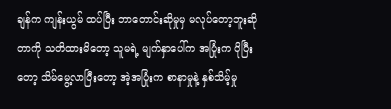ချန်က ကျန်းယွမ် ထပ်ပြီး ဘာတောင်းဆိုမှုမှ မလုပ်တော့ဘူးဆိုတာကို သတိထားမိတော့ သူမရဲ့ မျက်နှာပေါ်က အပြုံးက ပိုပြီးတော့ သိမ်မွေ့လာပြီးတော့ အဲ့အပြုံးက စာနာမှုနဲ့ နှစ်သိမ့်မှု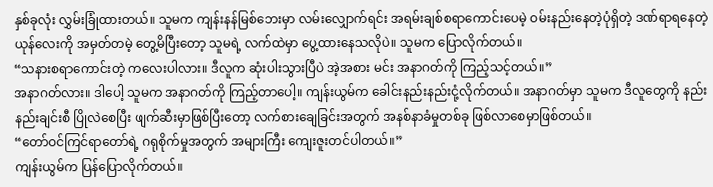နှစ်ခုလုံး လွှမ်းခြုံထားတယ်။ သူမက ကျန်းနန်မြစ်ဘေးမှာ လမ်းလျှောက်ရင်း အရမ်းချစ်စရာကောင်းပေမဲ့ ဝမ်းနည်းနေတဲ့ပုံရှိတဲ့ ဒဏ်ရာရနေတဲ့ ယုန်လေးကို အမှတ်တမဲ့ တွေ့မိပြီးတော့ သူမရဲ့ လက်ထဲမှာ ပွေ့ထားနေသလိုပဲ။ သူမက ပြောလိုက်တယ်။
“သနားစရာကောင်းတဲ့ ကလေးပါလား။ ဒီလူက ဆုံးပါးသွားပြီပဲ အဲ့အစား မင်း အနာဂတ်ကို ကြည့်သင့်တယ်။”
အနာဂတ်လား။ ဒါပေါ့ သူမက အနာဂတ်ကို ကြည့်တာပေါ့။ ကျန်းယွမ်က ခေါင်းနည်းနည်းငုံ့လိုက်တယ်။ အနာဂတ်မှာ သူမက ဒီလူတွေကို နည်းနည်းချင်းစီ ပြိုလဲစေပြီး ဖျက်ဆီးမှာဖြစ်ပြီးတော့ လက်စားချေခြင်းအတွက် အနစ်နာခံမှုတစ်ခု ဖြစ်လာစေမှာဖြစ်တယ်။
“တော်ဝင်ကြင်ရာတော်ရဲ့ ဂရုစိုက်မှုအတွက် အများကြီး ကျေးဇူးတင်ပါတယ်။”
ကျန်းယွမ်က ပြန်ပြောလိုက်တယ်။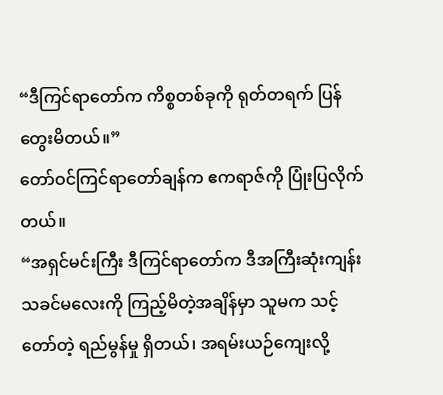“ဒီကြင်ရာတော်က ကိစ္စတစ်ခုကို ရုတ်တရက် ပြန်တွေးမိတယ်။”
တော်ဝင်ကြင်ရာတော်ချန်က ဧကရာဇ်ကို ပြုံးပြလိုက်တယ်။
“အရှင်မင်းကြီး ဒီကြင်ရာတော်က ဒီအကြီးဆုံးကျန်းသခင်မလေးကို ကြည့်မိတဲ့အချိန်မှာ သူမက သင့်တော်တဲ့ ရည်မွန်မှု ရှိတယ်၊ အရမ်းယဉ်ကျေးလို့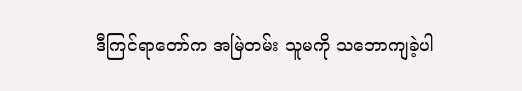ဒီကြင်ရာတော်က အမြဲတမ်း သူမကို သဘောကျခဲ့ပါ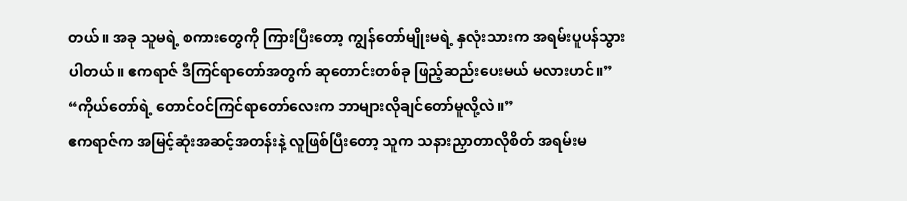တယ်။ အခု သူမရဲ့ စကားတွေကို ကြားပြီးတော့ ကျွန်တော်မျိုးမရဲ့ နှလုံးသားက အရမ်းပူပန်သွားပါတယ်။ ဧကရာဇ် ဒီကြင်ရာတော်အတွက် ဆုတောင်းတစ်ခု ဖြည့်ဆည်းပေးမယ် မလားဟင်။”
“ကိုယ်တော်ရဲ့ တောင်ဝင်ကြင်ရာတော်လေးက ဘာများလိုချင်တော်မူလို့လဲ။”
ဧကရာဇ်က အမြင့်ဆုံးအဆင့်အတန်းနဲ့ လူဖြစ်ပြီးတော့ သူက သနားညှာတာလိုစိတ် အရမ်းမ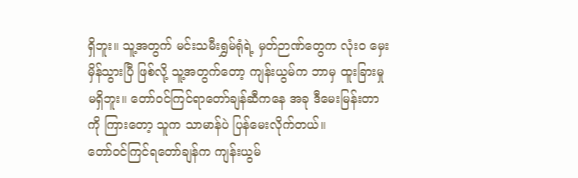ရှိဘူး။ သူ့အတွက် မင်းသမီးရွှမ်ရုံရဲ့ မှတ်ဉာဏ်တွေက လုံးဝ မှေးမှိန်သွားပြီ ဖြစ်လို့ သူ့အတွက်တော့ ကျန်းယွမ်က ဘာမှ ထူးခြားမှု မရှိဘူး။ တော်ဝင်ကြင်ရာတော်ချန်ဆီကနေ အခု ဒီမေးမြန်းတာကို ကြားတော့ သူက သာမာန်ပဲ ပြန်မေးလိုက်တယ်။
တော်ဝင်ကြင်ရတော်ချန်က ကျန်းယွမ်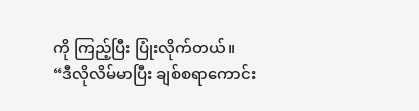ကို ကြည့်ပြီး ပြုံးလိုက်တယ်။
“ဒီလိုလိမ်မာပြီး ချစ်စရာကောင်း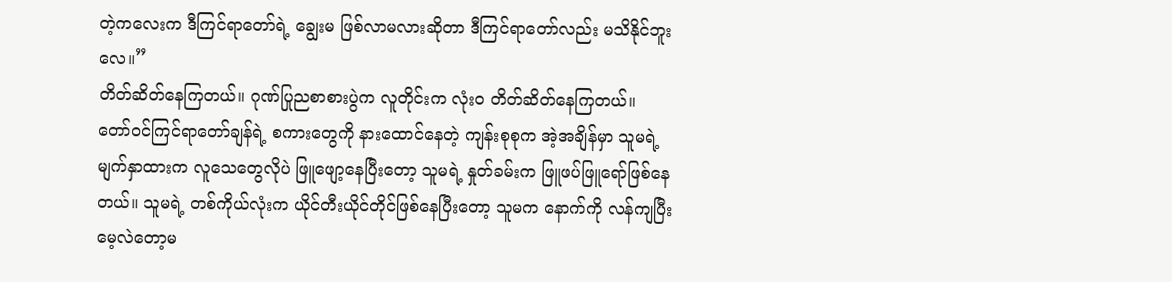တဲ့ကလေးက ဒီကြင်ရာတော်ရဲ့ ချွေးမ ဖြစ်လာမလားဆိုတာ ဒီကြင်ရာတော်လည်း မသိနိုင်ဘူးလေ။”
တိတ်ဆိတ်နေကြတယ်။ ဂုဏ်ပြုညစာစားပွဲက လူတိုင်းက လုံးဝ တိတ်ဆိတ်နေကြတယ်။
တော်ဝင်ကြင်ရာတော်ချန်ရဲ့ စကားတွေကို နားထောင်နေတဲ့ ကျန်းစုစုက အဲ့အချိန်မှာ သူမရဲ့ မျက်နှာထားက လူသေတွေလိုပဲ ဖြူဖျော့နေပြီးတော့ သူမရဲ့ နှုတ်ခမ်းက ဖြူဖပ်ဖြူရော်ဖြစ်နေတယ်။ သူမရဲ့ တစ်ကိုယ်လုံးက ယိုင်တီးယိုင်တိုင်ဖြစ်နေပြီးတော့ သူမက နောက်ကို လန်ကျပြီး မေ့လဲတော့မ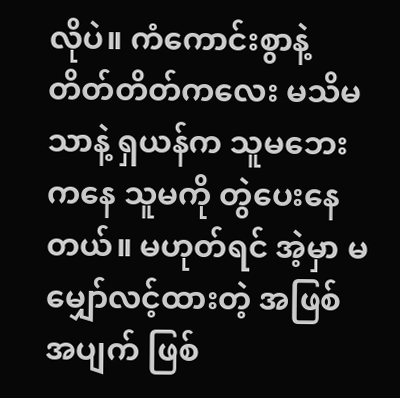လိုပဲ။ ကံကောင်းစွာနဲ့ တိတ်တိတ်ကလေး မသိမသာနဲ့ ရှယန်က သူမဘေးကနေ သူမကို တွဲပေးနေတယ်။ မဟုတ်ရင် အဲ့မှာ မမျှော်လင့်ထားတဲ့ အဖြစ်အပျက် ဖြစ်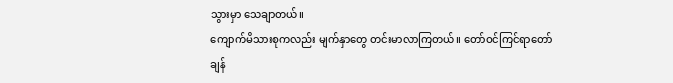သွားမှာ သေချာတယ်။
ကျောက်မိသားစုကလည်း မျက်နှာတွေ တင်းမာလာကြတယ်။ တော်ဝင်ကြင်ရာတော်ချန်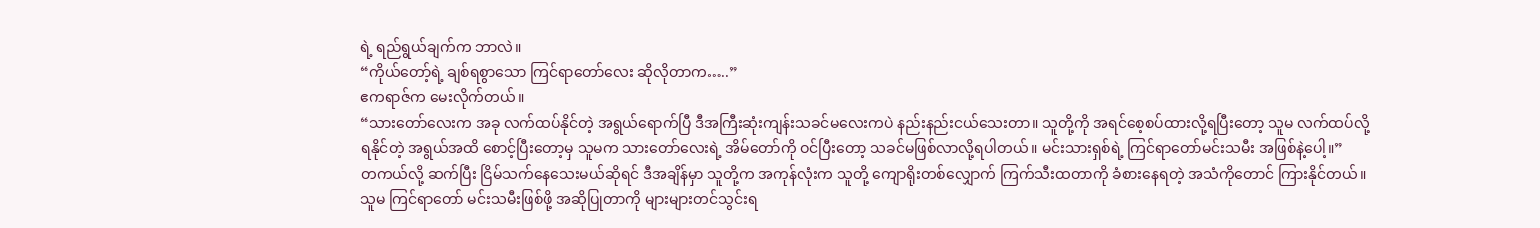ရဲ့ ရည်ရွယ်ချက်က ဘာလဲ။
“ကိုယ်တော့်ရဲ့ ချစ်ရစွာသော ကြင်ရာတော်လေး ဆိုလိုတာက…..”
ဧကရာဇ်က မေးလိုက်တယ်။
“သားတော်လေးက အခု လက်ထပ်နိုင်တဲ့ အရွယ်ရောက်ပြီ ဒီအကြီးဆုံးကျန်းသခင်မလေးကပဲ နည်းနည်းငယ်သေးတာ။ သူတို့ကို အရင်စေ့စပ်ထားလို့ရပြီးတော့ သူမ လက်ထပ်လို့ရနိုင်တဲ့ အရွယ်အထိ‌ စောင့်ပြီးတော့မှ သူမက သားတော်လေးရဲ့ အိမ်တော်ကို ဝင်ပြီးတော့ သခင်မဖြစ်လာလို့ရပါတယ်။ မင်းသားရှစ်ရဲ့ ကြင်ရာတော်မင်းသမီး အဖြစ်နဲ့ပေါ့။”
တကယ်လို့ ဆက်ပြီး ငြိမ်သက်နေသေးမယ်ဆိုရင် ဒီအချိန်မှာ သူတို့က အကုန်လုံးက သူတို့ ကျောရိုးတစ်လျှောက် ကြက်သီးထတာကို ခံစားနေရတဲ့ အသံကိုတောင် ကြားနိုင်တယ်။
သူမ ကြင်ရာတော် မင်းသမီးဖြစ်ဖို့ အဆိုပြုတာကို များများတင်သွင်းရ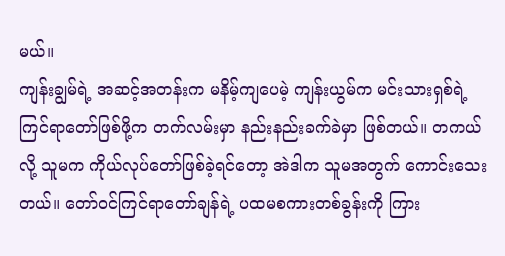မယ်။
ကျန်းချွမ်ရဲ့ အဆင့်အတန်းက မနိမ့်ကျပေမဲ့ ကျန်းယွမ်က မင်းသားရှစ်ရဲ့ ကြင်ရာတော်ဖြစ်ဖို့က တက်လမ်းမှာ နည်းနည်းခက်ခဲမှာ ဖြစ်တယ်။ တကယ်လို့ သူမက ကိုယ်လုပ်တော်ဖြစ်ခဲ့ရင်တော့ အဲဒါက သူမအတွက် ကောင်းသေးတယ်။ တော်ဝင်ကြင်ရာတော်ချန်ရဲ့ ပထမစကားတစ်ခွန်းကို ကြား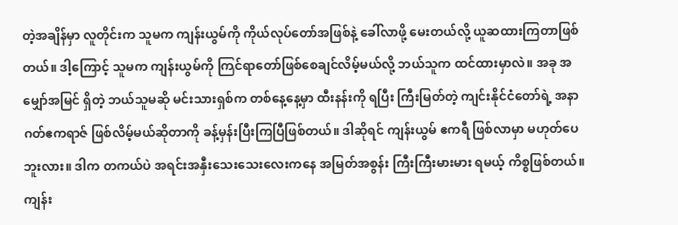တဲ့အချိန်မှာ လူတိုင်းက သူမက ကျန်းယွမ်ကို ကိုယ်လုပ်တော်အဖြစ်နဲ့ ခေါ်လာဖို့ မေးတယ်လို့ ယူဆထားကြတာဖြစ်တယ်။ ဒါ့ကြောင့် သူမက ကျန်းယွမ်ကို ကြင်ရာတော်ဖြစ်စေချင်လိမ့်မယ်လို့ ဘယ်သူက ထင်ထားမှာလဲ။ အခု အမျှော်အမြင် ရှိတဲ့ ဘယ်သူမဆို မင်းသားရှစ်က တစ်နေ့နေ့မှာ ထီးနန်းကို ရပြီး ကြီးမြတ်တဲ့ ကျင်းနိုင်ငံတော်ရဲ့ အနာဂတ်ဧကရာဇ် ဖြစ်လိမ့်မယ်ဆိုတာကို ခန့်မှန်းပြီးကြပြီဖြစ်တယ်။ ဒါဆိုရင် ကျန်းယွမ် ဧကရီ ဖြစ်လာမှာ မဟုတ်ပေဘူးလား။ ဒါက တကယ်ပဲ အရင်းအနှီးသေးသေးလေးကနေ အမြတ်အစွန်း ကြီးကြီးမားမား ရမယ့် ကိစ္စဖြစ်တယ်။
ကျန်း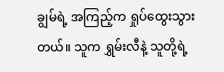ချွမ်ရဲ့ အကြည့်က ရှုပ်ထွေးသွားတယ်။ သူက ရွှမ်းလီနဲ့ သူတို့ရဲ့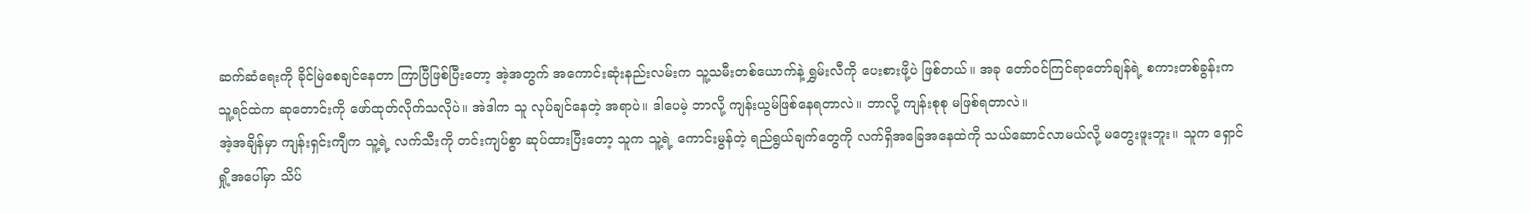ဆက်ဆံရေးကို ခိုင်မြဲစေချင်နေတာ ကြာပြီဖြစ်ပြီးတော့ အဲ့အတွက် အကောင်းဆုံးနည်းလမ်းက သူ့သမီးတစ်ယောက်နဲ့ ရွှမ်းလီကို ပေးစားဖို့ပဲ ဖြစ်တယ်။ အခု တော်ဝင်ကြင်ရာတော်ချန်ရဲ့ စကားတစ်ခွန်းက သူ့ရင်ထဲက ဆုတောင်းကို ဖော်ထုတ်လိုက်သလိုပဲ။ အဲဒါက သူ လုပ်ချင်နေတဲ့ အရာပဲ။ ဒါပေမဲ့ ဘာလို့ ကျန်းယွမ်ဖြစ်နေရတာလဲ။ ဘာလို့ ကျန်းစုစု မဖြစ်ရတာလဲ။
အဲ့အချိန်မှာ ကျန်းရှင်းကျီက သူ့ရဲ့ လက်သီးကို တင်းကျပ်စွာ ဆုပ်ထားပြီးတော့ သူက သူ့ရဲ့ ကောင်းမွန်တဲ့ ရည်ရွယ်ချက်တွေကို လက်ရှိအခြေအနေထဲကို သယ်ဆောင်လာမယ်လို့ မတွေးဖူးဘူး။ သူက ရှောင်ရှို့အပေါ်မှာ သိပ်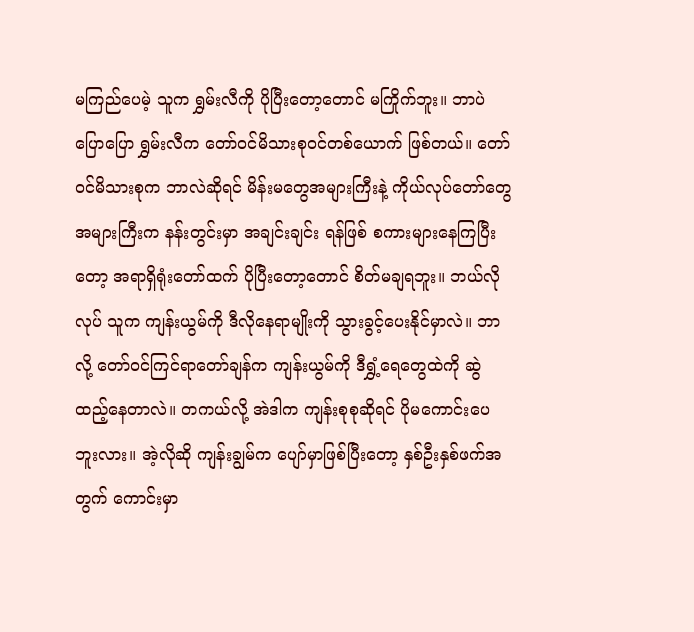မကြည်ပေမဲ့ သူက ရွှမ်းလီကို ပိုပြီးတော့တောင် မကြိုက်ဘူး။ ဘာပဲပြောပြော ရွှမ်းလီက တော်ဝင်မိသားစုဝင်တစ်ယောက် ဖြစ်တယ်။ တော်ဝင်မိသားစုက ဘာလဲဆိုရင် မိန်းမတွေအများကြီးနဲ့ ကိုယ်လုပ်တော်တွေ အများကြီးက နန်းတွင်းမှာ အချင်းချင်း ရန်ဖြစ် စကားများနေကြပြီးတော့ အရာရှိရုံးတော်ထက် ပိုပြီးတော့တောင် စိတ်မချရဘူး။ ဘယ်လိုလုပ် သူက ကျန်းယွမ်ကို ဒီလိုနေရာမျိုးကို သွားခွင့်ပေးနိုင်မှာလဲ။ ဘာလို့ တော်ဝင်ကြင်ရာတော်ချန်က ကျန်းယွမ်ကို ဒီရွှံ့ရေတွေထဲကို ဆွဲထည့်နေတာလဲ။ တကယ်လို့ အဲဒါက ကျန်းစုစုဆိုရင် ပိုမကောင်းပေဘူးလား။ အဲ့လိုဆို ကျန်းချွမ်က ပျော်မှာဖြစ်ပြီးတော့ နှစ်ဦးနှစ်ဖက်အတွက် ကောင်းမှာ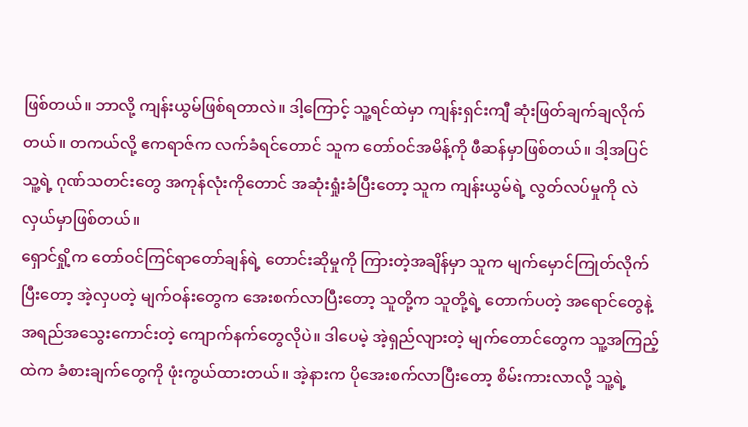ဖြစ်တယ်။ ဘာလို့ ကျန်းယွမ်ဖြစ်ရတာလဲ။ ဒါ့ကြောင့် သူ့ရင်ထဲမှာ ကျန်းရှင်းကျီ ဆုံးဖြတ်ချက်ချလိုက်တယ်။ တကယ်လို့ ဧကရာဇ်က လက်ခံရင်တောင် သူက တော်ဝင်အမိန့်ကို ဖီဆန်မှာဖြစ်တယ်။ ဒါ့အပြင် သူ့ရဲ့ ဂုဏ်သတင်းတွေ အကုန်လုံးကိုတောင် အဆုံးရှုံးခံပြီးတော့ သူက ကျန်းယွမ်ရဲ့ လွတ်လပ်မှုကို လဲလှယ်မှာဖြစ်တယ်။
ရှောင်ရှို့က တော်ဝင်ကြင်ရာတော်ချန်ရဲ့ တောင်းဆိုမှုကို ကြားတဲ့အချိန်မှာ သူက မျက်မှောင်ကြုတ်လိုက်ပြီးတော့ အဲ့လှပတဲ့ မျက်ဝန်းတွေက အေးစက်လာပြီးတော့ သူတို့က သူတို့ရဲ့ တောက်ပတဲ့ အရောင်တွေနဲ့ အရည်အသွေးကောင်းတဲ့ ကျောက်နက်တွေလိုပဲ။ ဒါပေမဲ့ အဲ့ရှည်လျားတဲ့ မျက်တောင်တွေက သူ့အကြည့်ထဲက ခံစားချက်တွေကို ဖုံးကွယ်ထားတယ်။ အဲ့နားက ပိုအေးစက်လာပြီးတော့ စိမ်းကားလာလို့ သူ့ရဲ့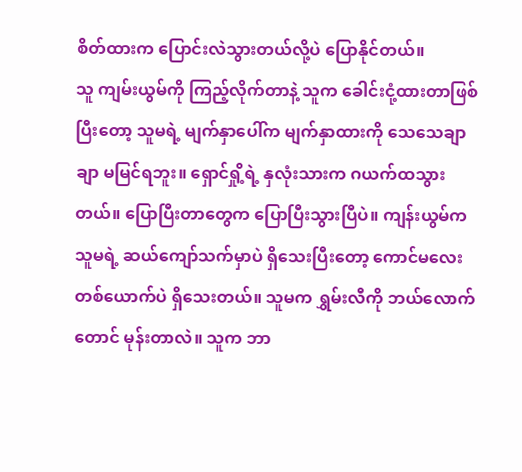စိတ်ထားက ပြောင်းလဲသွားတယ်လို့ပဲ ပြောနိုင်တယ်။
သူ ကျမ်းယွမ်ကို ကြည့်လိုက်တာနဲ့ သူက ခေါင်းငုံ့ထားတာဖြစ်ပြီးတော့ သူမရဲ့ မျက်နှာပေါ်က မျက်နှာထားကို သေသေချာချာ မမြင်ရဘူး။ ရှောင်ရှို့ရဲ့ နှလုံးသားက ဂယက်ထသွားတယ်။ ပြောပြီးတာတွေက ပြောပြီးသွားပြီပဲ။ ကျန်းယွမ်က သူမရဲ့ ဆယ်ကျော်သက်မှာပဲ ရှိသေးပြီးတော့ ကောင်မလေးတစ်ယောက်ပဲ ရှိသေးတယ်။ သူမက ရွှမ်းလီကို ဘယ်လောက်တောင် မုန်းတာလဲ။ သူက ဘာ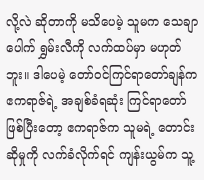လို့လဲ ဆိုတာကို မသိပေမဲ့ သူမက သေချာပေါက် ရွှမ်းလီကို လက်ထပ်မှာ မဟုတ်ဘူး။ ဒါပေမဲ့ တော်ဝင်ကြင်ရာတော်ချန်က ဧကရာဇ်ရဲ့ အချစ်ခံရဆုံး ကြင်ရာတော်ဖြစ်ပြီးတော့ ဧကရာဇ်က သူမရဲ့ တောင်းဆိုမှုကို လက်ခံလိုက်ရင် ကျန်းယွမ်က သူ့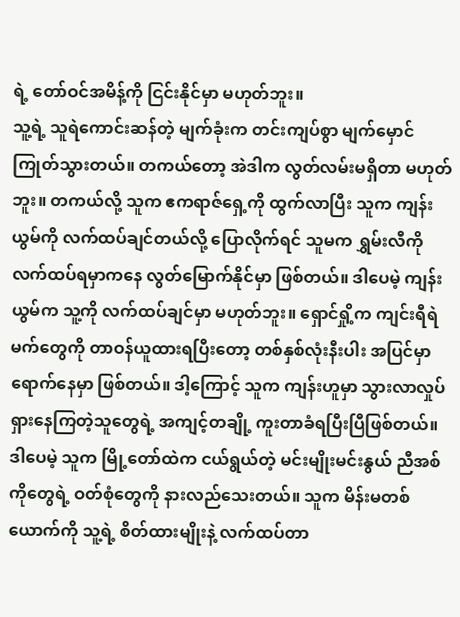ရဲ့ တော်ဝင်အမိန့်ကို ငြင်းနိုင်မှာ မဟုတ်ဘူး။
သူ့ရဲ့ သူရဲကောင်းဆန်တဲ့ မျက်ခုံးက တင်းကျပ်စွာ မျက်မှောင်ကြုတ်သွားတယ်။ တကယ်တော့ အဲဒါက လွတ်လမ်းမရှိတာ မဟုတ်ဘူး။ တကယ်လို့ သူက ဧကရာဇ်ရှေ့ကို ထွက်လာပြီး သူက ကျန်းယွမ်ကို လက်ထပ်ချင်တယ်လို့ ပြောလိုက်ရင် သူမက ရွှမ်းလီကို လက်ထပ်ရမှာကနေ လွတ်မြောက်နိုင်မှာ ဖြစ်တယ်။ ဒါပေမဲ့ ကျန်းယွမ်က သူ့ကို လက်ထပ်ချင်မှာ မဟုတ်ဘူး။ ရှောင်ရှို့က ကျင်းရီရဲမက်တွေကို တာဝန်ယူထားရပြီးတော့ တစ်နှစ်လုံးနီးပါး အပြင်မှာ ရောက်နေမှာ ဖြစ်တယ်။ ဒါ့ကြောင့် သူက ကျန်းဟူမှာ သွားလာလှုပ်ရှားနေကြတဲ့သူတွေရဲ့ အကျင့်တချို့ ကူးတာခံရပြီးပြီဖြစ်တယ်။ ဒါပေမဲ့ သူက မြို့တော်ထဲက ငယ်ရွယ်တဲ့ မင်းမျိုးမင်းနွယ် ညီအစ်ကိုတွေရဲ့ ဝတ်စုံတွေကို နားလည်သေးတယ်။ သူက မိန်းမတစ်ယောက်ကို သူ့ရဲ့ စိတ်ထားမျိုးနဲ့ လက်ထပ်တာ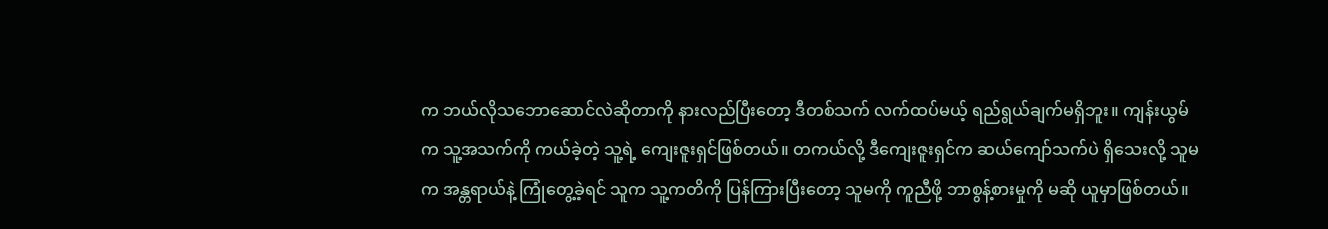က ဘယ်လိုသဘောဆောင်လဲဆိုတာကို နားလည်ပြီးတော့ ဒီတစ်သက် လက်ထပ်မယ့် ရည်ရွယ်ချက်မရှိဘူး။ ကျန်းယွမ်က သူ့အသက်ကို ကယ်ခဲ့တဲ့ သူ့ရဲ့ ကျေးဇူးရှင်ဖြစ်တယ်။ တကယ်လို့ ဒီကျေးဇူးရှင်က ဆယ်ကျော်သက်ပဲ ရှိသေးလို့ သူမက အန္တရာယ်နဲ့ ကြုံတွေ့ခဲ့ရင် သူက သူ့ကတိကို ပြန်ကြားပြီးတော့ သူမကို ကူညီဖို့ ဘာစွန့်စားမှုကို မဆို ယူမှာဖြစ်တယ်။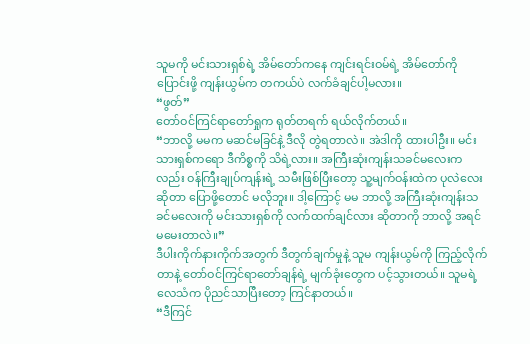သူမကို မင်းသားရှစ်ရဲ့ အိမ်တော်ကနေ ကျင်းရင်းဝမ်ရဲ့ အိမ်တော်ကို ပြောင်းဖို့ ကျန်းယွမ်က တကယ်ပဲ လက်ခံချင်ပါ့မလား။
“ဖွတ်”
တော်ဝင်ကြင်ရာတော်ရှုက ရုတ်တရက် ရယ်လိုက်တယ်။
“ဘာလို့ မမက မဆင်မခြင်နဲ့ ဒီလို တွဲရတာလဲ။ အဲဒါကို ထားပါဦး။ မင်းသားရှစ်ကရော ဒီကိစ္စကို သိရဲ့လား။ အကြီးဆုံးကျန်းသခင်မလေးကလည်း ဝန်ကြီးချုပ်ကျန်းရဲ့ သမီးဖြစ်ပြီးတော့ သူ့မျက်ဝန်းထဲက ပုလဲလေးဆိုတာ ပြောဖို့တောင် မလိုဘူး။ ဒါ့ကြောင့် မမ ဘာလို့ အကြီးဆုံးကျန်းသခင်မလေးကို မင်းသားရှစ်ကို လက်ထက်ချင်လား ဆိုတာကို ဘာလို့ အရင် မမေးတာလဲ။”
ဒီပါးကိုက်နားကိုက်အတွက် ဒီတွက်ချက်မှုနဲ့ သူမ ကျန်းယွမ်ကို ကြည့်လိုက်တာနဲ့ တော်ဝင်ကြင်ရာတော်ချန်ရဲ့ မျက်ခုံးတွေက ပင့်သွားတယ်။ သူမရဲ့ လေသံက ပိုညင်သာပြီးတော့ ကြင်နာတယ်။
“ဒီကြင်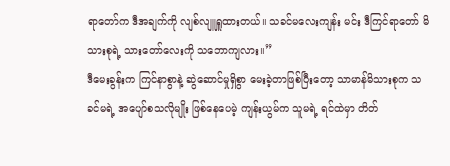ရာတော်က ဒီအချက်ကို လျစ်လျူရှူထားတယ်။ သခင်မလေးကျန်း မင်း ဒီကြင်ရာတော် မိသားစုရဲ့ သားတော်လေးကို သဘောကျလား။”
ဒီမေးခွန်းက ကြင်နာစွာနဲ့ ဆွဲဆောင်မှုရှိစွာ မေးခဲ့တာဖြစ်ပြီးတော့ သာမာန်မိသားစုက သခင်မရဲ့ အပျော်စသလိုမျိုး ဖြစ်နေပေမဲ့ ကျန်းယွမ်က သူမရဲ့ ရင်ထဲမှာ တိတ်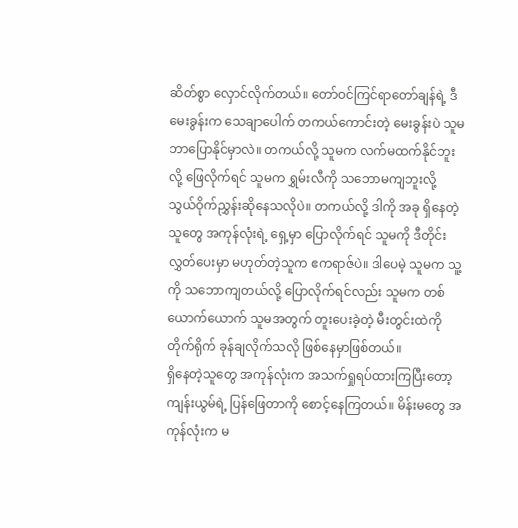ဆိတ်စွာ လှောင်လိုက်တယ်။ တော်ဝင်ကြင်ရာတော်ချန်ရဲ့ ဒီမေးခွန်းက သေချာပေါက် တကယ်ကောင်းတဲ့ မေးခွန်းပဲ သူမ ဘာပြောနိုင်မှာလဲ။ တကယ်လို့ သူမက လက်မထက်နိုင်ဘူးလို့‌ ဖြေလိုက်ရင် သူမက ရွှမ်းလီကို သဘောမကျဘူးလို့ သွယ်ဝိုက်ညွှန်းဆိုနေသလိုပဲ။ တကယ်လို့ ဒါကို အခု ရှိနေတဲ့သူတွေ အကုန်လုံးရဲ့ ရှေ့မှာ ပြောလိုက်ရင် သူမကို ဒီတိုင်းလွှတ်ပေးမှာ မဟုတ်တဲ့သူက ဧကရာဇ်ပဲ။ ဒါပေမဲ့ သူမက သူ့ကို သဘောကျတယ်လို့ ပြောလိုက်ရင်လည်း သူမက တစ်ယောက်ယောက် သူမအတွက် တူးပေးခဲ့တဲ့ မီးတွင်းထဲကို တိုက်ရိုက် ခုန်ချလိုက်သလို ဖြစ်နေမှာဖြစ်တယ်။
ရှိနေတဲ့သူတွေ အကုန်လုံးက အသက်ရှုရပ်ထားကြပြီးတော့ ကျန်းယွမ်ရဲ့ ပြန်ဖြေတာကို စောင့်နေကြတယ်။ မိန်းမတွေ အကုန်လုံးက မ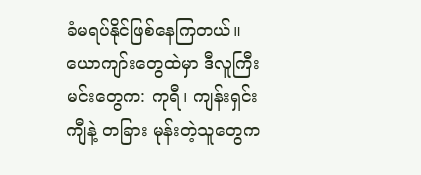ခံမရပ်နိုင်ဖြစ်နေကြတယ်။ ယောကျာ်းတွေထဲမှာ ဒီလူကြီးမင်းတွေက: ကုရီ၊ ကျန်းရှင်းကျီနဲ့ တခြား မုန်းတဲ့သူတွေက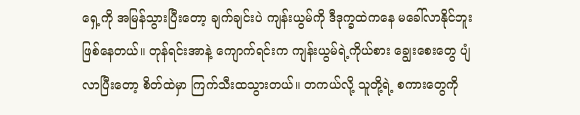ရှေ့ကို အမြန်သွားပြီးတော့ ချက်ချင်းပဲ ကျန်းယွမ်ကို ဒီဒုက္ခထဲကနေ မခေါ်လာနိုင်ဘူး ဖြစ်နေတယ်။ တုန်ရင်းအာနဲ့ ကျောက်ရင်းက ကျန်းယွမ်ရဲ့ကိုယ်စား ချွေးစေးတွေ ပျံလာပြီးတော့ စိတ်ထဲမှာ ကြက်သီးထသွားတယ်။ တကယ်လို့ သူတို့ရဲ့ စကားတွေကို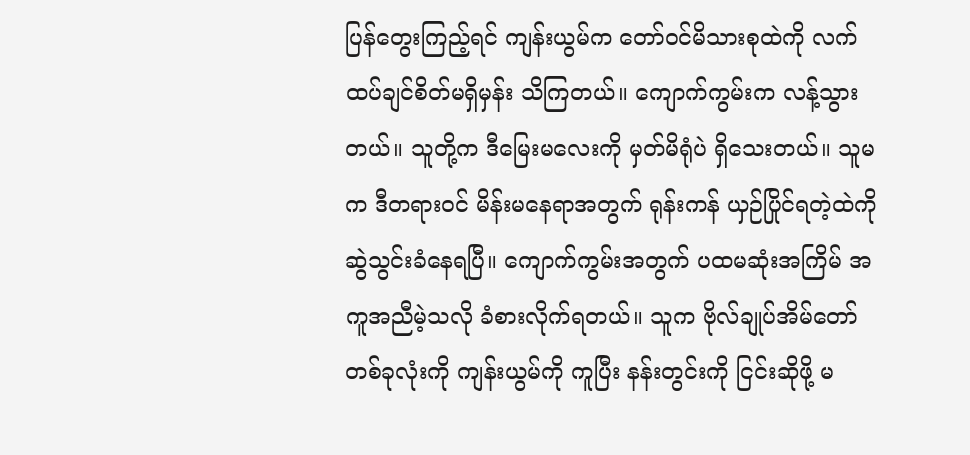ပြန်တွေးကြည့်ရင် ကျန်းယွမ်က တော်ဝင်မိသားစုထဲကို လက်ထပ်ချင်စိတ်မရှိမှန်း သိကြတယ်။ ကျောက်ကွမ်းက လန့်သွားတယ်။ သူတို့က ဒီမြေးမလေးကို မှတ်မိရုံပဲ ရှိသေးတယ်။ သူမက ဒီတရားဝင် မိန်းမနေရာအတွက် ရုန်းကန် ယှဉ်ပြိုင်ရတဲ့ထဲကို ဆွဲသွင်းခံနေရပြီ။ ကျောက်ကွမ်းအတွက် ပထမဆုံးအကြိမ် အကူအညီမဲ့သလို ခံစားလိုက်ရတယ်။ သူက ဗိုလ်ချုပ်အိမ်တော်တစ်ခုလုံးကို ကျန်းယွမ်ကို ကူပြီး နန်းတွင်းကို ငြင်းဆိုဖို့ မ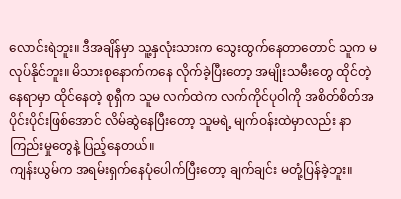လောင်းရဲဘူး။ ဒီအချိန်မှာ သူ့နှလုံးသားက သွေးထွက်နေတာတောင် သူက မလုပ်နိုင်ဘူး။ မိသားစုနောက်ကနေ လိုက်ခဲ့ပြီးတော့ အမျိုးသမီးတွေ ထိုင်တဲ့ နေရာမှာ ထိုင်နေတဲ့ စုရှီက သူမ လက်ထဲက လက်ကိုင်ပုဝါကို အစိတ်စိတ်အပိုင်းပိုင်းဖြစ်အောင် လိမ်ဆွဲနေပြီးတော့ သူမရဲ့ မျက်ဝန်းထဲမှာလည်း နာကြည်းမှုတွေနဲ့ ပြည့်နေတယ်။
ကျန်းယွမ်က အရမ်းရှက်နေပုံပေါက်ပြီးတော့ ချက်ချင်း မတုံ့ပြန်ခဲ့ဘူး။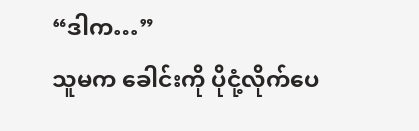“ဒါက…”
သူမက ခေါင်းကို ပိုငုံ့လိုက်ပေ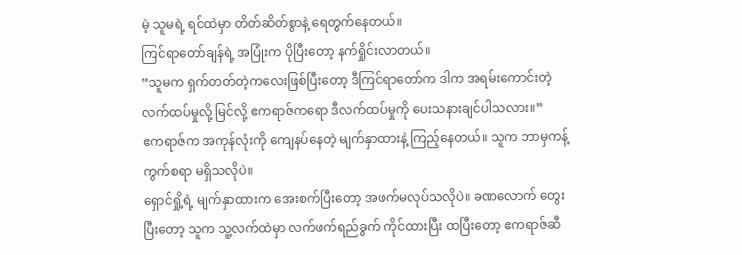မဲ့ သူမရဲ့ ရင်ထဲမှာ တိတ်ဆိတ်စွာနဲ့ ရေတွက်နေတယ်။
ကြင်ရာတော်ချန်ရဲ့ အပြုံးက ပိုပြီးတော့ နက်ရှိုင်းလာတယ်။
“သူမက ရှက်တတ်တဲ့ကလေးဖြစ်ပြီးတော့ ဒီကြင်ရာတော်က ဒါက အရမ်းကောင်းတဲ့ လက်ထပ်မှုလို့ မြင်လို့ ဧကရာဇ်ကရော ဒီလက်ထပ်မှုကို ပေးသနားချင်ပါသလား။”
ဧကရာဇ်က အကုန်လုံးကို ကျေနပ်နေတဲ့ မျက်နှာထားနဲ့ ကြည့်နေတယ်။ သူက ဘာမှကန့်ကွက်စရာ မရှိသလိုပဲ။
ရှောင်ရှို့ရဲ့ မျက်နှာထားက အေးစက်ပြီးတော့ အဖက်မလုပ်သလိုပဲ။ ခဏလောက် တွေးပြီးတော့ သူက သူ့လက်ထဲမှာ လက်ဖက်ရည်ခွက် ကိုင်ထားပြီး ထပြီးတော့ ဧကရာဇ်ဆီ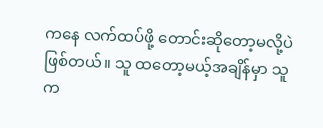ကနေ လက်ထပ်ဖို့ တောင်းဆိုတော့မလို့ပဲဖြစ်တယ်။ သူ ထတော့မယ့်အချိန်မှာ သူက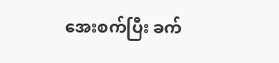အေးစက်ပြီး ခက်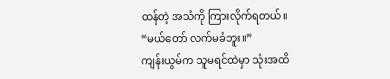ထန်တဲ့ အသံကို ကြားလိုက်ရတယ်။
“မယ်တော် လက်မခံဘူး။”
ကျန်းယွမ်က သူမရင်ထဲမှာ သုံးအထိ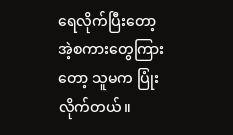ရေလိုက်ပြီးတော့ အဲ့စကားတွေကြားတော့ သူမက ပြုံးလိုက်တယ်။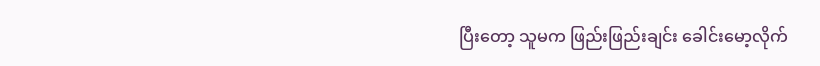ပြီးတော့ သူမက ဖြည်းဖြည်းချင်း ခေါင်းမော့လိုက်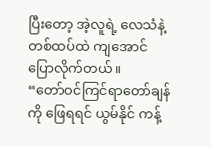ပြီးတော့ အဲ့လူရဲ့ လေသံနဲ့ တစ်ထပ်ထဲ ကျအောင် ပြောလိုက်တယ်။
“တော်ဝင်ကြင်ရာတော်ချန်ကို ဖြေရရင် ယွမ်နိုင် ကန့်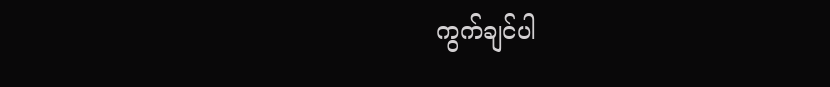ကွက်ချင်ပါ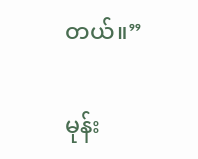တယ်။”

မုန်း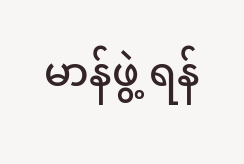မာန်ဖွဲ့ ရန်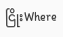ငြိုးWhere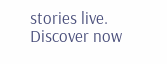stories live. Discover now